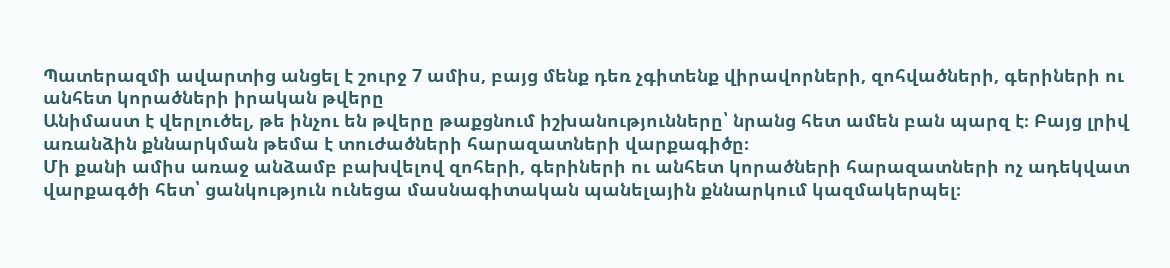Պատերազմի ավարտից անցել է շուրջ 7 ամիս, բայց մենք դեռ չգիտենք վիրավորների, զոհվածների, գերիների ու անհետ կորածների իրական թվերը
Անիմաստ է վերլուծել, թե ինչու են թվերը թաքցնում իշխանությունները՝ նրանց հետ ամեն բան պարզ է։ Բայց լրիվ առանձին քննարկման թեմա է տուժածների հարազատների վարքագիծը։
Մի քանի ամիս առաջ անձամբ բախվելով զոհերի, գերիների ու անհետ կորածների հարազատների ոչ ադեկվատ վարքագծի հետ՝ ցանկություն ունեցա մասնագիտական պանելային քննարկում կազմակերպել։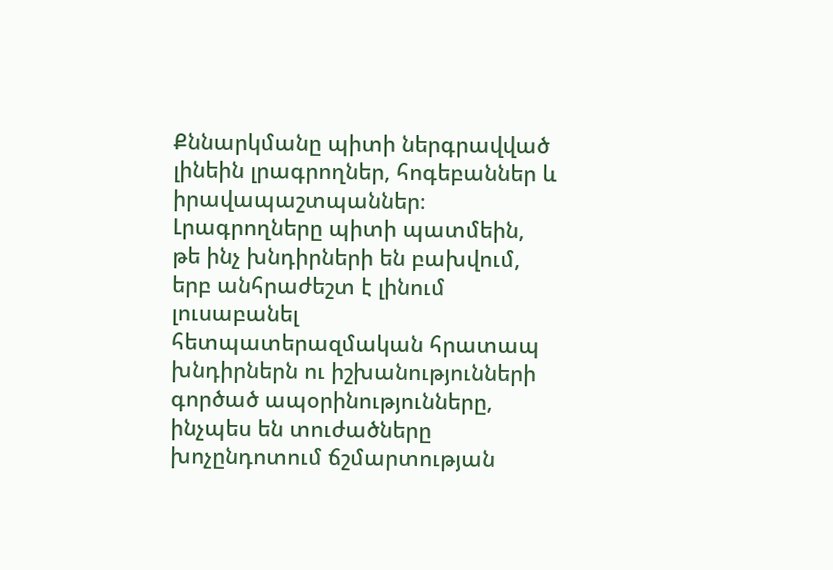Քննարկմանը պիտի ներգրավված լինեին լրագրողներ, հոգեբաններ և իրավապաշտպաններ։
Լրագրողները պիտի պատմեին, թե ինչ խնդիրների են բախվում, երբ անհրաժեշտ է լինում լուսաբանել հետպատերազմական հրատապ խնդիրներն ու իշխանությունների գործած ապօրինությունները, ինչպես են տուժածները խոչընդոտում ճշմարտության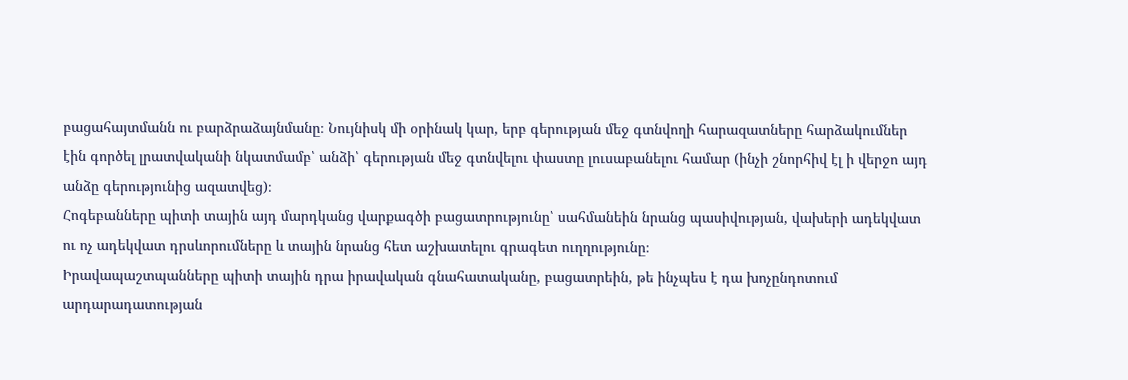բացահայտմանն ու բարձրաձայնմանը։ Նույնիսկ մի օրինակ կար, երբ գերության մեջ գտնվողի հարազատները հարձակումներ էին գործել լրատվականի նկատմամբ՝ անձի՝ գերության մեջ գտնվելու փաստը լուսաբանելու համար (ինչի շնորհիվ էլ ի վերջո այդ անձը գերությունից ազատվեց)։
Հոգեբանները պիտի տային այդ մարդկանց վարքագծի բացատրությունը՝ սահմանեին նրանց պասիվության, վախերի ադեկվատ ու ոչ ադեկվատ դրսևորումները և տային նրանց հետ աշխատելու գրագետ ուղղությունը։
Իրավապաշտպանները պիտի տային դրա իրավական գնահատականը, բացատրեին, թե ինչպես է դա խոչընդոտում արդարադատության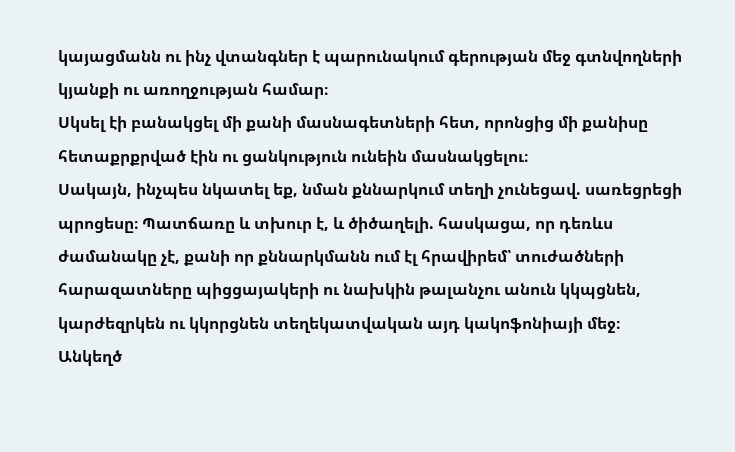կայացմանն ու ինչ վտանգներ է պարունակում գերության մեջ գտնվողների կյանքի ու առողջության համար։
Սկսել էի բանակցել մի քանի մասնագետների հետ, որոնցից մի քանիսը հետաքրքրված էին ու ցանկություն ունեին մասնակցելու։
Սակայն, ինչպես նկատել եք, նման քննարկում տեղի չունեցավ. սառեցրեցի պրոցեսը։ Պատճառը և տխուր է, և ծիծաղելի. հասկացա, որ դեռևս ժամանակը չէ, քանի որ քննարկմանն ում էլ հրավիրեմ՝ տուժածների հարազատները պիցցայակերի ու նախկին թալանչու անուն կկպցնեն, կարժեզրկեն ու կկորցնեն տեղեկատվական այդ կակոֆոնիայի մեջ։
Անկեղծ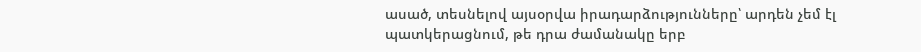ասած, տեսնելով այսօրվա իրադարձությունները՝ արդեն չեմ էլ պատկերացնում, թե դրա ժամանակը երբ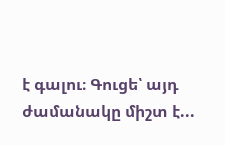է գալու։ Գուցե՝ այդ ժամանակը միշտ է...